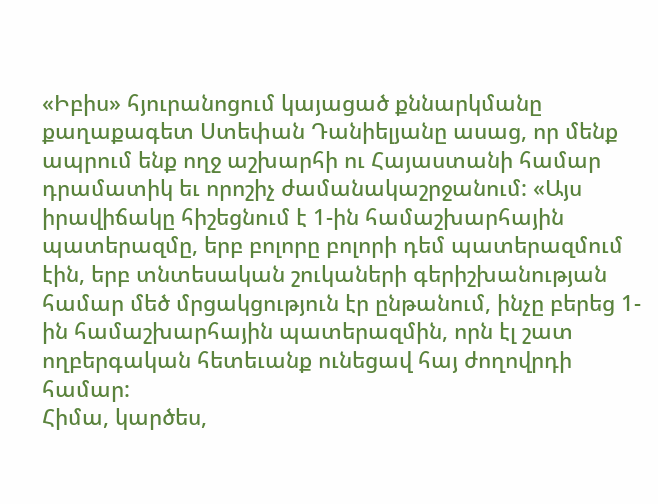«Իբիս» հյուրանոցում կայացած քննարկմանը քաղաքագետ Ստեփան Դանիելյանը ասաց, որ մենք ապրում ենք ողջ աշխարհի ու Հայաստանի համար դրամատիկ եւ որոշիչ ժամանակաշրջանում: «Այս իրավիճակը հիշեցնում է 1-ին համաշխարհային պատերազմը, երբ բոլորը բոլորի դեմ պատերազմում էին, երբ տնտեսական շուկաների գերիշխանության համար մեծ մրցակցություն էր ընթանում, ինչը բերեց 1-ին համաշխարհային պատերազմին, որն էլ շատ ողբերգական հետեւանք ունեցավ հայ ժողովրդի համար:
Հիմա, կարծես,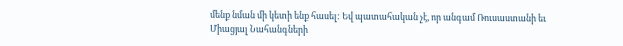մենք նման մի կետի ենք հասել: Եվ պատահական չէ, որ անգամ Ռուսաստանի եւ Միացյալ Նահանգների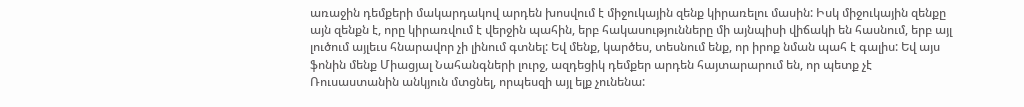առաջին դեմքերի մակարդակով արդեն խոսվում է միջուկային զենք կիրառելու մասին: Իսկ միջուկային զենքը այն զենքն է, որը կիրառվում է վերջին պահին, երբ հակասությունները մի այնպիսի վիճակի են հասնում, երբ այլ լուծում այլեւս հնարավոր չի լինում գտնել: Եվ մենք, կարծես, տեսնում ենք, որ իրոք նման պահ է գալիս: Եվ այս ֆոնին մենք Միացյալ Նահանգների լուրջ, ազդեցիկ դեմքեր արդեն հայտարարում են, որ պետք չէ Ռուսաստանին անկյուն մտցնել, որպեսզի այլ ելք չունենա: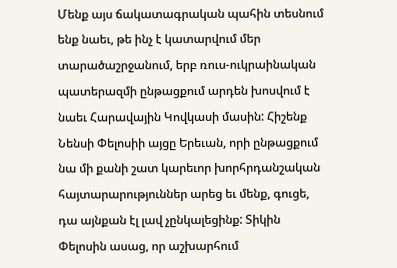Մենք այս ճակատագրական պահին տեսնում ենք նաեւ, թե ինչ է կատարվում մեր տարածաշրջանում, երբ ռուս-ուկրաինական պատերազմի ընթացքում արդեն խոսվում է նաեւ Հարավային Կովկասի մասին: Հիշենք Նենսի Փելոսիի այցը Երեւան, որի ընթացքում նա մի քանի շատ կարեւոր խորհրդանշական հայտարարություններ արեց եւ մենք, գուցե, դա այնքան էլ լավ չընկալեցինք: Տիկին Փելոսին ասաց, որ աշխարհում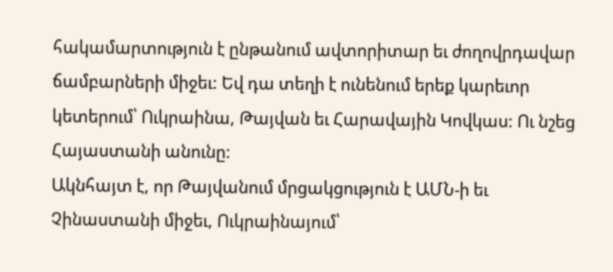հակամարտություն է ընթանում ավտորիտար եւ ժողովրդավար ճամբարների միջեւ: Եվ դա տեղի է ունենում երեք կարեւոր կետերում՝ Ուկրաինա, Թայվան եւ Հարավային Կովկաս: Ու նշեց Հայաստանի անունը:
Ակնհայտ է, որ Թայվանում մրցակցություն է ԱՄՆ-ի եւ Չինաստանի միջեւ, Ուկրաինայում՝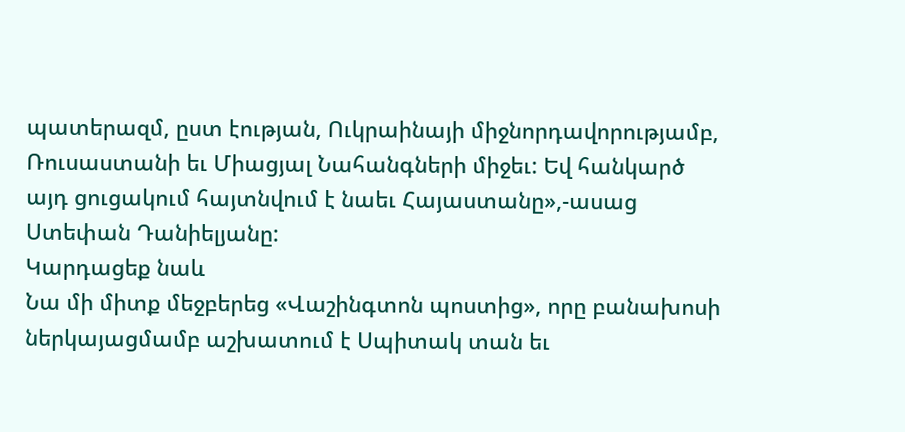պատերազմ, ըստ էության, Ուկրաինայի միջնորդավորությամբ, Ռուսաստանի եւ Միացյալ Նահանգների միջեւ: Եվ հանկարծ այդ ցուցակում հայտնվում է նաեւ Հայաստանը»,-ասաց Ստեփան Դանիելյանը:
Կարդացեք նաև
Նա մի միտք մեջբերեց «Վաշինգտոն պոստից», որը բանախոսի ներկայացմամբ աշխատում է Սպիտակ տան եւ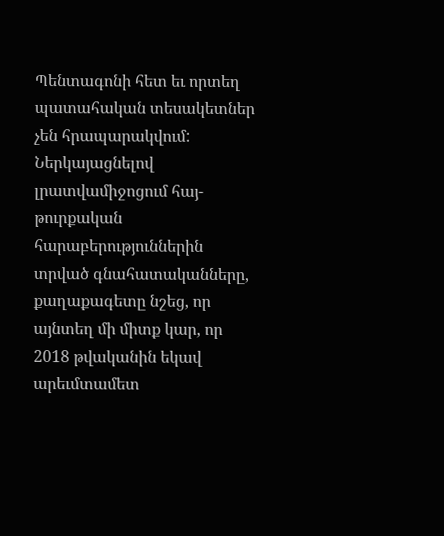Պենտագոնի հետ եւ որտեղ պատահական տեսակետներ չեն հրապարակվում: Ներկայացնելով լրատվամիջոցում հայ-թուրքական հարաբերություններին տրված գնահատականները, քաղաքագետը նշեց, որ այնտեղ մի միտք կար, որ 2018 թվականին եկավ արեւմտամետ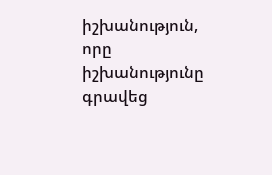իշխանություն, որը իշխանությունը գրավեց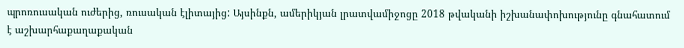պրոռուսական ուժերից, ռուսական էլիտայից: Այսինքն, ամերիկյան լրատվամիջոցը 2018 թվականի իշխանափոխությունը գնահատում է աշխարհաքաղաքական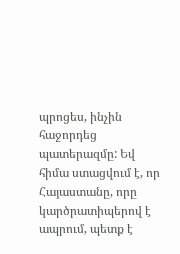պրոցես, ինչին հաջորդեց պատերազմը: Եվ հիմա ստացվում է, որ Հայաստանը, որը կարծրատիպերով է ապրում, պետք է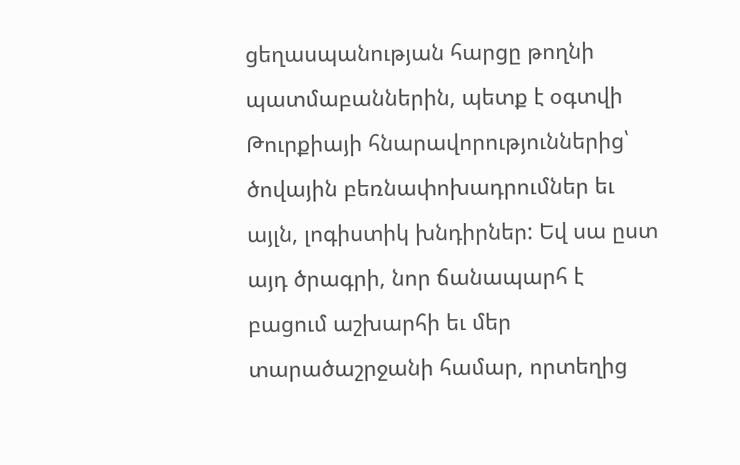ցեղասպանության հարցը թողնի պատմաբաններին, պետք է օգտվի Թուրքիայի հնարավորություններից՝ ծովային բեռնափոխադրումներ եւ այլն, լոգիստիկ խնդիրներ: Եվ սա ըստ այդ ծրագրի, նոր ճանապարհ է բացում աշխարհի եւ մեր տարածաշրջանի համար, որտեղից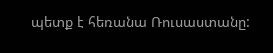պետք է հեռանա Ռուսաստանը: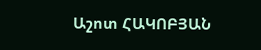Աշոտ ՀԱԿՈԲՅԱՆ